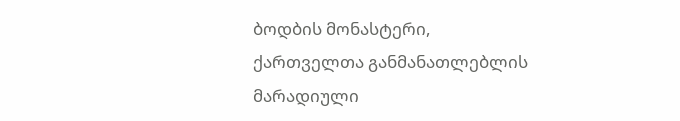ბოდბის მონასტერი, ქართველთა განმანათლებლის მარადიული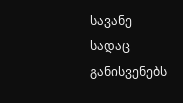სავანე
სადაც განისვენებს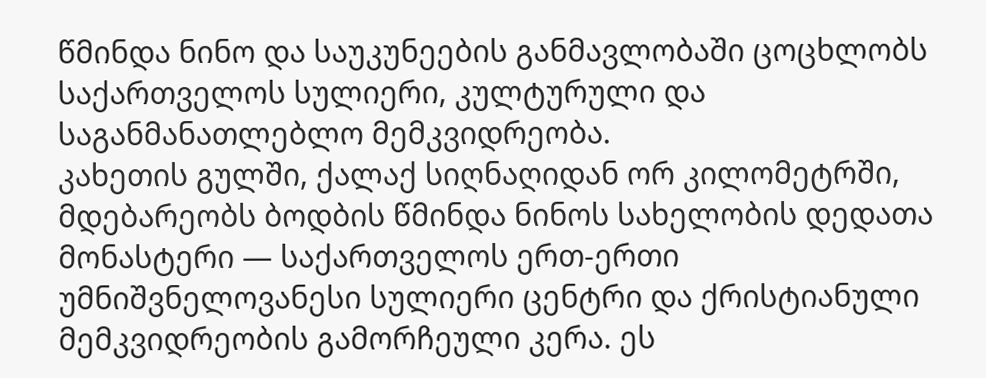წმინდა ნინო და საუკუნეების განმავლობაში ცოცხლობს საქართველოს სულიერი, კულტურული და საგანმანათლებლო მემკვიდრეობა.
კახეთის გულში, ქალაქ სიღნაღიდან ორ კილომეტრში, მდებარეობს ბოდბის წმინდა ნინოს სახელობის დედათა მონასტერი — საქართველოს ერთ-ერთი უმნიშვნელოვანესი სულიერი ცენტრი და ქრისტიანული მემკვიდრეობის გამორჩეული კერა. ეს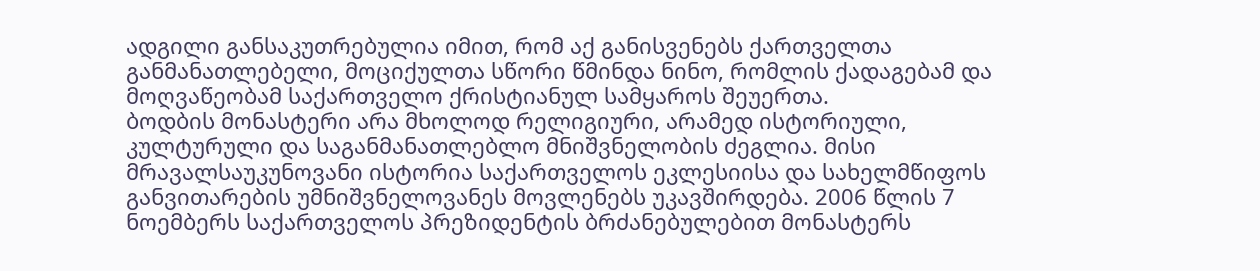ადგილი განსაკუთრებულია იმით, რომ აქ განისვენებს ქართველთა განმანათლებელი, მოციქულთა სწორი წმინდა ნინო, რომლის ქადაგებამ და მოღვაწეობამ საქართველო ქრისტიანულ სამყაროს შეუერთა.
ბოდბის მონასტერი არა მხოლოდ რელიგიური, არამედ ისტორიული, კულტურული და საგანმანათლებლო მნიშვნელობის ძეგლია. მისი მრავალსაუკუნოვანი ისტორია საქართველოს ეკლესიისა და სახელმწიფოს განვითარების უმნიშვნელოვანეს მოვლენებს უკავშირდება. 2006 წლის 7 ნოემბერს საქართველოს პრეზიდენტის ბრძანებულებით მონასტერს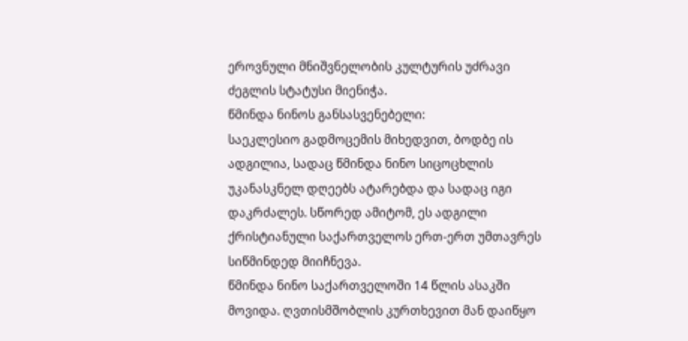ეროვნული მნიშვნელობის კულტურის უძრავი ძეგლის სტატუსი მიენიჭა.
წმინდა ნინოს განსასვენებელი:
საეკლესიო გადმოცემის მიხედვით, ბოდბე ის ადგილია, სადაც წმინდა ნინო სიცოცხლის უკანასკნელ დღეებს ატარებდა და სადაც იგი დაკრძალეს. სწორედ ამიტომ, ეს ადგილი ქრისტიანული საქართველოს ერთ-ერთ უმთავრეს სიწმინდედ მიიჩნევა.
წმინდა ნინო საქართველოში 14 წლის ასაკში მოვიდა. ღვთისმშობლის კურთხევით მან დაიწყო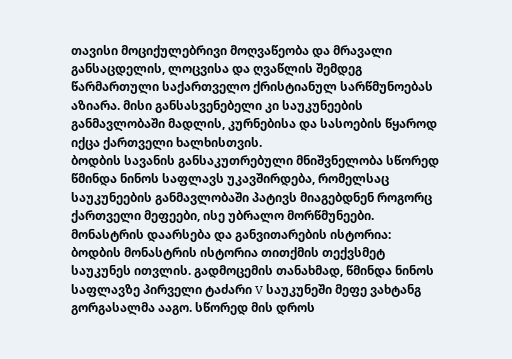თავისი მოციქულებრივი მოღვაწეობა და მრავალი განსაცდელის, ლოცვისა და ღვაწლის შემდეგ წარმართული საქართველო ქრისტიანულ სარწმუნოებას აზიარა. მისი განსასვენებელი კი საუკუნეების განმავლობაში მადლის, კურნებისა და სასოების წყაროდ იქცა ქართველი ხალხისთვის.
ბოდბის სავანის განსაკუთრებული მნიშვნელობა სწორედ წმინდა ნინოს საფლავს უკავშირდება, რომელსაც საუკუნეების განმავლობაში პატივს მიაგებდნენ როგორც ქართველი მეფეები, ისე უბრალო მორწმუნეები.
მონასტრის დაარსება და განვითარების ისტორია:
ბოდბის მონასტრის ისტორია თითქმის თექვსმეტ საუკუნეს ითვლის. გადმოცემის თანახმად, წმინდა ნინოს საფლავზე პირველი ტაძარი V საუკუნეში მეფე ვახტანგ გორგასალმა ააგო. სწორედ მის დროს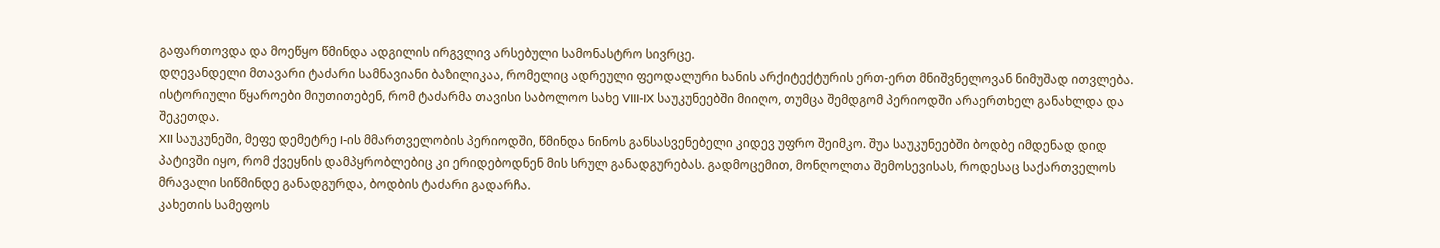გაფართოვდა და მოეწყო წმინდა ადგილის ირგვლივ არსებული სამონასტრო სივრცე.
დღევანდელი მთავარი ტაძარი სამნავიანი ბაზილიკაა, რომელიც ადრეული ფეოდალური ხანის არქიტექტურის ერთ-ერთ მნიშვნელოვან ნიმუშად ითვლება. ისტორიული წყაროები მიუთითებენ, რომ ტაძარმა თავისი საბოლოო სახე VIII-IX საუკუნეებში მიიღო, თუმცა შემდგომ პერიოდში არაერთხელ განახლდა და შეკეთდა.
XII საუკუნეში, მეფე დემეტრე I-ის მმართველობის პერიოდში, წმინდა ნინოს განსასვენებელი კიდევ უფრო შეიმკო. შუა საუკუნეებში ბოდბე იმდენად დიდ პატივში იყო, რომ ქვეყნის დამპყრობლებიც კი ერიდებოდნენ მის სრულ განადგურებას. გადმოცემით, მონღოლთა შემოსევისას, როდესაც საქართველოს მრავალი სიწმინდე განადგურდა, ბოდბის ტაძარი გადარჩა.
კახეთის სამეფოს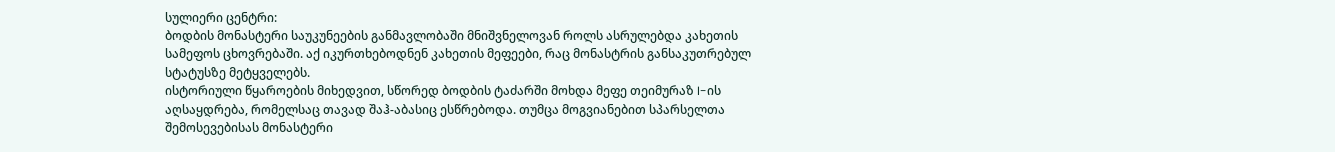სულიერი ცენტრი:
ბოდბის მონასტერი საუკუნეების განმავლობაში მნიშვნელოვან როლს ასრულებდა კახეთის სამეფოს ცხოვრებაში. აქ იკურთხებოდნენ კახეთის მეფეები, რაც მონასტრის განსაკუთრებულ სტატუსზე მეტყველებს.
ისტორიული წყაროების მიხედვით, სწორედ ბოდბის ტაძარში მოხდა მეფე თეიმურაზ I-ის აღსაყდრება, რომელსაც თავად შაჰ-აბასიც ესწრებოდა. თუმცა მოგვიანებით სპარსელთა შემოსევებისას მონასტერი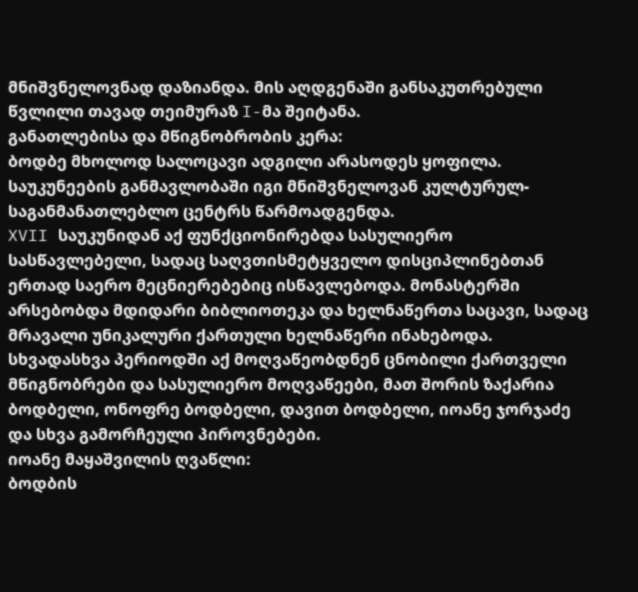მნიშვნელოვნად დაზიანდა. მის აღდგენაში განსაკუთრებული წვლილი თავად თეიმურაზ I-მა შეიტანა.
განათლებისა და მწიგნობრობის კერა:
ბოდბე მხოლოდ სალოცავი ადგილი არასოდეს ყოფილა. საუკუნეების განმავლობაში იგი მნიშვნელოვან კულტურულ-საგანმანათლებლო ცენტრს წარმოადგენდა.
XVII საუკუნიდან აქ ფუნქციონირებდა სასულიერო სასწავლებელი, სადაც საღვთისმეტყველო დისციპლინებთან ერთად საერო მეცნიერებებიც ისწავლებოდა. მონასტერში არსებობდა მდიდარი ბიბლიოთეკა და ხელნაწერთა საცავი, სადაც მრავალი უნიკალური ქართული ხელნაწერი ინახებოდა.
სხვადასხვა პერიოდში აქ მოღვაწეობდნენ ცნობილი ქართველი მწიგნობრები და სასულიერო მოღვაწეები, მათ შორის ზაქარია ბოდბელი, ონოფრე ბოდბელი, დავით ბოდბელი, იოანე ჯორჯაძე და სხვა გამორჩეული პიროვნებები.
იოანე მაყაშვილის ღვაწლი:
ბოდბის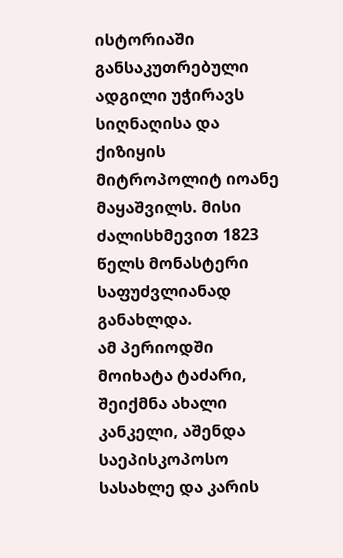ისტორიაში განსაკუთრებული ადგილი უჭირავს სიღნაღისა და ქიზიყის მიტროპოლიტ იოანე მაყაშვილს. მისი ძალისხმევით 1823 წელს მონასტერი საფუძვლიანად განახლდა.
ამ პერიოდში მოიხატა ტაძარი, შეიქმნა ახალი კანკელი, აშენდა საეპისკოპოსო სასახლე და კარის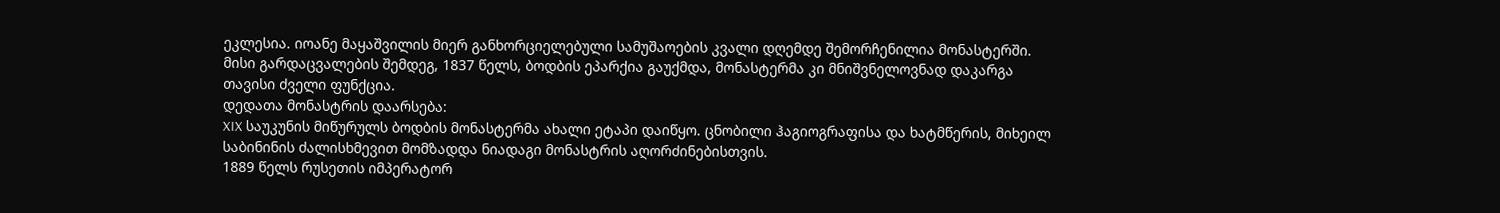ეკლესია. იოანე მაყაშვილის მიერ განხორციელებული სამუშაოების კვალი დღემდე შემორჩენილია მონასტერში.
მისი გარდაცვალების შემდეგ, 1837 წელს, ბოდბის ეპარქია გაუქმდა, მონასტერმა კი მნიშვნელოვნად დაკარგა თავისი ძველი ფუნქცია.
დედათა მონასტრის დაარსება:
XIX საუკუნის მიწურულს ბოდბის მონასტერმა ახალი ეტაპი დაიწყო. ცნობილი ჰაგიოგრაფისა და ხატმწერის, მიხეილ საბინინის ძალისხმევით მომზადდა ნიადაგი მონასტრის აღორძინებისთვის.
1889 წელს რუსეთის იმპერატორ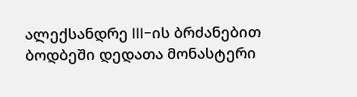ალექსანდრე III-ის ბრძანებით ბოდბეში დედათა მონასტერი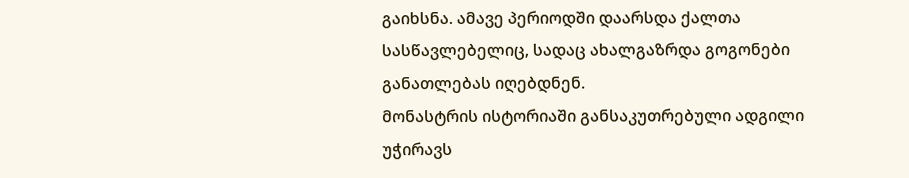გაიხსნა. ამავე პერიოდში დაარსდა ქალთა სასწავლებელიც, სადაც ახალგაზრდა გოგონები განათლებას იღებდნენ.
მონასტრის ისტორიაში განსაკუთრებული ადგილი უჭირავს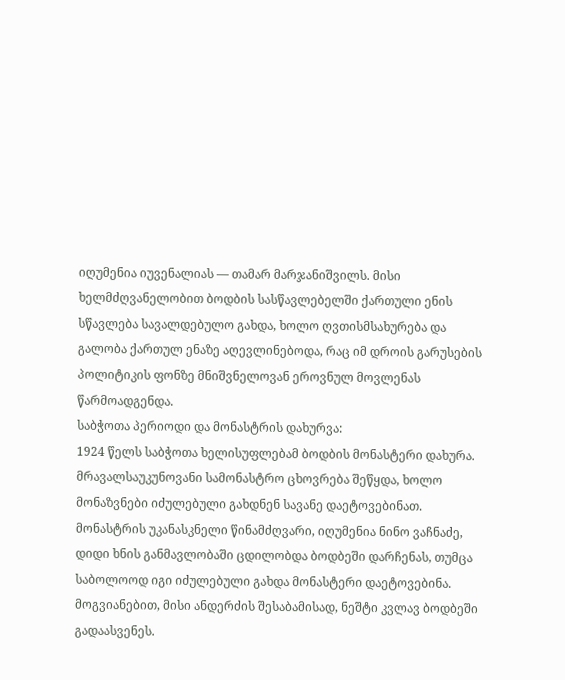იღუმენია იუვენალიას — თამარ მარჯანიშვილს. მისი ხელმძღვანელობით ბოდბის სასწავლებელში ქართული ენის სწავლება სავალდებულო გახდა, ხოლო ღვთისმსახურება და გალობა ქართულ ენაზე აღევლინებოდა, რაც იმ დროის გარუსების პოლიტიკის ფონზე მნიშვნელოვან ეროვნულ მოვლენას წარმოადგენდა.
საბჭოთა პერიოდი და მონასტრის დახურვა:
1924 წელს საბჭოთა ხელისუფლებამ ბოდბის მონასტერი დახურა. მრავალსაუკუნოვანი სამონასტრო ცხოვრება შეწყდა, ხოლო მონაზვნები იძულებული გახდნენ სავანე დაეტოვებინათ.
მონასტრის უკანასკნელი წინამძღვარი, იღუმენია ნინო ვაჩნაძე, დიდი ხნის განმავლობაში ცდილობდა ბოდბეში დარჩენას, თუმცა საბოლოოდ იგი იძულებული გახდა მონასტერი დაეტოვებინა. მოგვიანებით, მისი ანდერძის შესაბამისად, ნეშტი კვლავ ბოდბეში გადაასვენეს.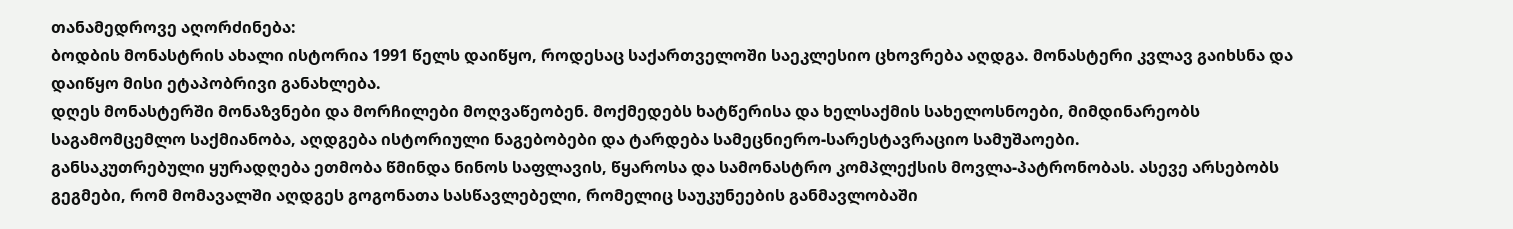თანამედროვე აღორძინება:
ბოდბის მონასტრის ახალი ისტორია 1991 წელს დაიწყო, როდესაც საქართველოში საეკლესიო ცხოვრება აღდგა. მონასტერი კვლავ გაიხსნა და დაიწყო მისი ეტაპობრივი განახლება.
დღეს მონასტერში მონაზვნები და მორჩილები მოღვაწეობენ. მოქმედებს ხატწერისა და ხელსაქმის სახელოსნოები, მიმდინარეობს საგამომცემლო საქმიანობა, აღდგება ისტორიული ნაგებობები და ტარდება სამეცნიერო-სარესტავრაციო სამუშაოები.
განსაკუთრებული ყურადღება ეთმობა წმინდა ნინოს საფლავის, წყაროსა და სამონასტრო კომპლექსის მოვლა-პატრონობას. ასევე არსებობს გეგმები, რომ მომავალში აღდგეს გოგონათა სასწავლებელი, რომელიც საუკუნეების განმავლობაში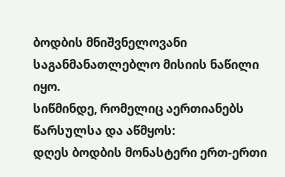ბოდბის მნიშვნელოვანი საგანმანათლებლო მისიის ნაწილი იყო.
სიწმინდე, რომელიც აერთიანებს წარსულსა და აწმყოს:
დღეს ბოდბის მონასტერი ერთ-ერთი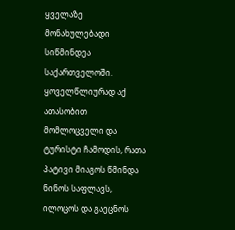ყველაზე მონახულებადი სიწმინდეა საქართველოში. ყოველწლიურად აქ ათასობით მომლოცველი და ტურისტი ჩამოდის, რათა პატივი მიაგოს წმინდა ნინოს საფლავს, ილოცოს და გაეცნოს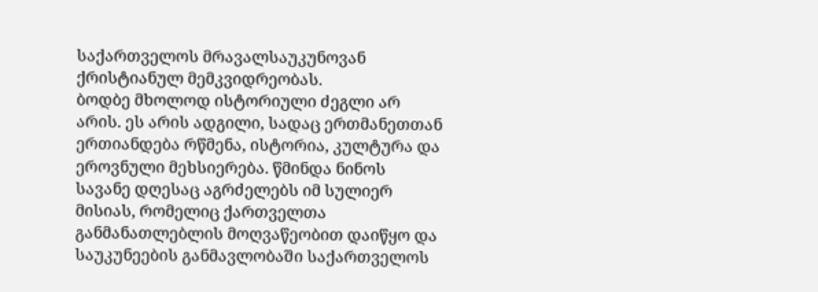საქართველოს მრავალსაუკუნოვან ქრისტიანულ მემკვიდრეობას.
ბოდბე მხოლოდ ისტორიული ძეგლი არ არის. ეს არის ადგილი, სადაც ერთმანეთთან ერთიანდება რწმენა, ისტორია, კულტურა და ეროვნული მეხსიერება. წმინდა ნინოს სავანე დღესაც აგრძელებს იმ სულიერ მისიას, რომელიც ქართველთა განმანათლებლის მოღვაწეობით დაიწყო და საუკუნეების განმავლობაში საქართველოს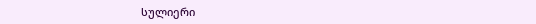სულიერი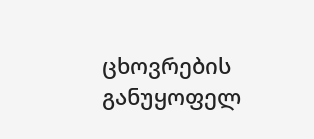ცხოვრების განუყოფელ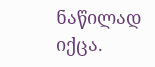ნაწილად იქცა.